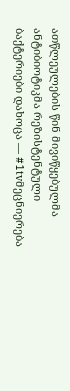ათწლეულების წინ მივიწყებულმა ანტიბიოტიკმა რეზისტენტული ბაქტერიები დახოცა — #1tvმეცნიერება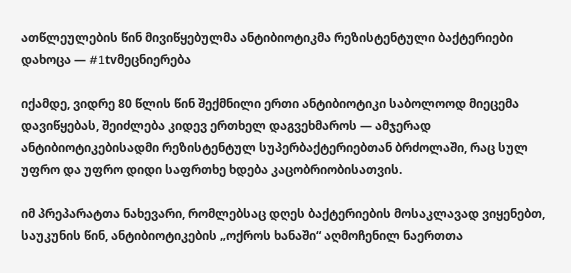ათწლეულების წინ მივიწყებულმა ანტიბიოტიკმა რეზისტენტული ბაქტერიები დახოცა — #1tvმეცნიერება

იქამდე, ვიდრე 80 წლის წინ შექმნილი ერთი ანტიბიოტიკი საბოლოოდ მიეცემა დავიწყებას, შეიძლება კიდევ ერთხელ დაგვეხმაროს — ამჯერად ანტიბიოტიკებისადმი რეზისტენტულ სუპერბაქტერიებთან ბრძოლაში, რაც სულ უფრო და უფრო დიდი საფრთხე ხდება კაცობრიობისათვის.

იმ პრეპარატთა ნახევარი, რომლებსაც დღეს ბაქტერიების მოსაკლავად ვიყენებთ, საუკუნის წინ, ანტიბიოტიკების „ოქროს ხანაში“ აღმოჩენილ ნაერთთა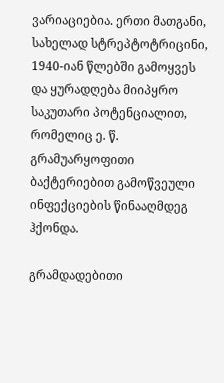ვარიაციებია. ერთი მათგანი, სახელად სტრეპტოტრიცინი, 1940-იან წლებში გამოყვეს და ყურადღება მიიპყრო საკუთარი პოტენციალით, რომელიც ე. წ. გრამუარყოფითი ბაქტერიებით გამოწვეული ინფექციების წინააღმდეგ ჰქონდა.

გრამდადებითი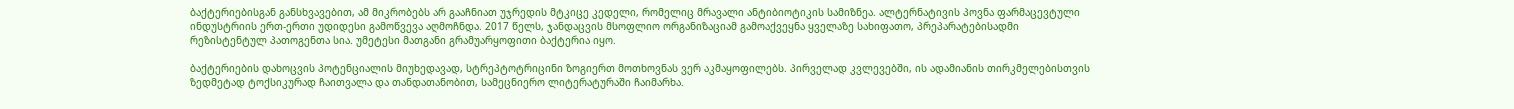ბაქტერიებისგან განსხვავებით, ამ მიკრობებს არ გააჩნიათ უჯრედის მტკიცე კედელი, რომელიც მრავალი ანტიბიოტიკის სამიზნეა. ალტერნატივის პოვნა ფარმაცევტული ინდუსტრიის ერთ-ერთი უდიდესი გამოწვევა აღმოჩნდა. 2017 წელს, ჯანდაცვის მსოფლიო ორგანიზაციამ გამოაქვეყნა ყველაზე სახიფათო, პრეპარატებისადმი რეზისტენტულ პათოგენთა სია. უმეტესი მათგანი გრამუარყოფითი ბაქტერია იყო.

ბაქტერიების დახოცვის პოტენციალის მიუხედავად, სტრეპტოტრიცინი ზოგიერთ მოთხოვნას ვერ აკმაყოფილებს. პირველად კვლევებში, ის ადამიანის თირკმელებისთვის ზედმეტად ტოქსიკურად ჩაითვალა და თანდათანობით, სამეცნიერო ლიტერატურაში ჩაიმარხა.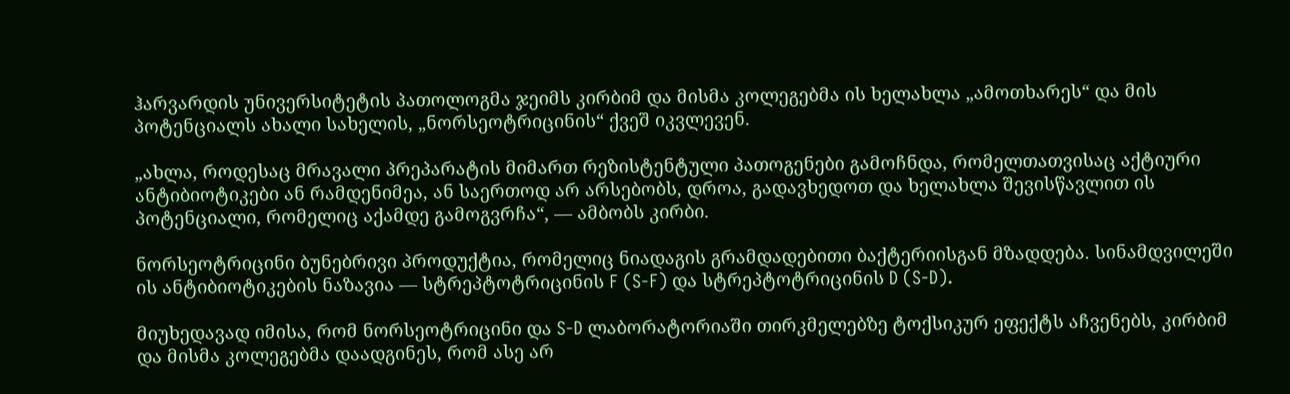ჰარვარდის უნივერსიტეტის პათოლოგმა ჯეიმს კირბიმ და მისმა კოლეგებმა ის ხელახლა „ამოთხარეს“ და მის პოტენციალს ახალი სახელის, „ნორსეოტრიცინის“ ქვეშ იკვლევენ.

„ახლა, როდესაც მრავალი პრეპარატის მიმართ რეზისტენტული პათოგენები გამოჩნდა, რომელთათვისაც აქტიური ანტიბიოტიკები ან რამდენიმეა, ან საერთოდ არ არსებობს, დროა, გადავხედოთ და ხელახლა შევისწავლით ის პოტენციალი, რომელიც აქამდე გამოგვრჩა“, — ამბობს კირბი.

ნორსეოტრიცინი ბუნებრივი პროდუქტია, რომელიც ნიადაგის გრამდადებითი ბაქტერიისგან მზადდება. სინამდვილეში ის ანტიბიოტიკების ნაზავია — სტრეპტოტრიცინის F (S-F) და სტრეპტოტრიცინის D (S-D).

მიუხედავად იმისა, რომ ნორსეოტრიცინი და S-D ლაბორატორიაში თირკმელებზე ტოქსიკურ ეფექტს აჩვენებს, კირბიმ და მისმა კოლეგებმა დაადგინეს, რომ ასე არ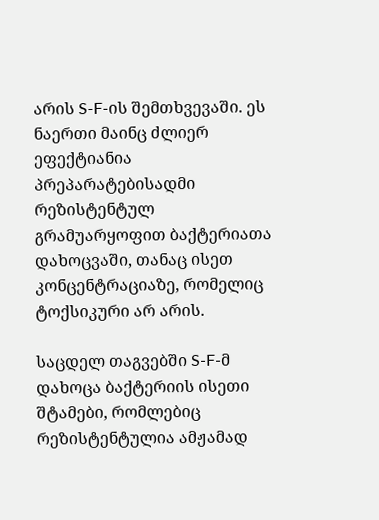არის S-F-ის შემთხვევაში. ეს ნაერთი მაინც ძლიერ ეფექტიანია პრეპარატებისადმი რეზისტენტულ გრამუარყოფით ბაქტერიათა დახოცვაში, თანაც ისეთ კონცენტრაციაზე, რომელიც ტოქსიკური არ არის.

საცდელ თაგვებში S-F-მ დახოცა ბაქტერიის ისეთი შტამები, რომლებიც რეზისტენტულია ამჟამად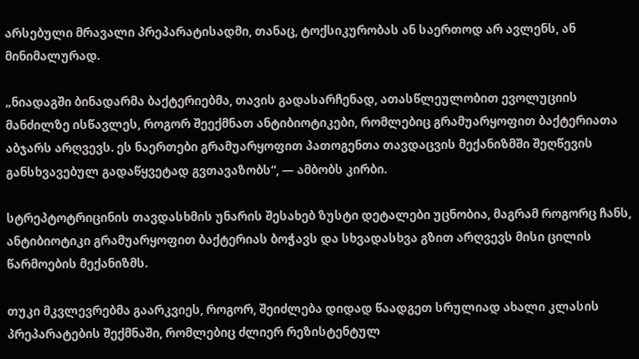არსებული მრავალი პრეპარატისადმი, თანაც, ტოქსიკურობას ან საერთოდ არ ავლენს, ან მინიმალურად.

„ნიადაგში ბინადარმა ბაქტერიებმა, თავის გადასარჩენად, ათასწლეულობით ევოლუციის მანძილზე ისწავლეს, როგორ შეექმნათ ანტიბიოტიკები, რომლებიც გრამუარყოფით ბაქტერიათა აბჯარს არღვევს. ეს ნაერთები გრამუარყოფით პათოგენთა თავდაცვის მექანიზმში შეღწევის განსხვავებულ გადაწყვეტად გვთავაზობს“, — ამბობს კირბი.

სტრეპტოტრიცინის თავდასხმის უნარის შესახებ ზუსტი დეტალები უცნობია, მაგრამ როგორც ჩანს, ანტიბიოტიკი გრამუარყოფით ბაქტერიას ბოჭავს და სხვადასხვა გზით არღვევს მისი ცილის წარმოების მექანიზმს.

თუკი მკვლევრებმა გაარკვიეს, როგორ, შეიძლება დიდად წაადგეთ სრულიად ახალი კლასის პრეპარატების შექმნაში, რომლებიც ძლიერ რეზისტენტულ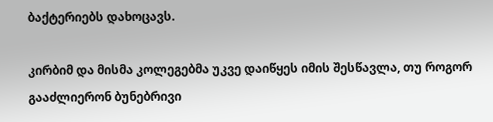ბაქტერიებს დახოცავს.

კირბიმ და მისმა კოლეგებმა უკვე დაიწყეს იმის შესწავლა, თუ როგორ გააძლიერონ ბუნებრივი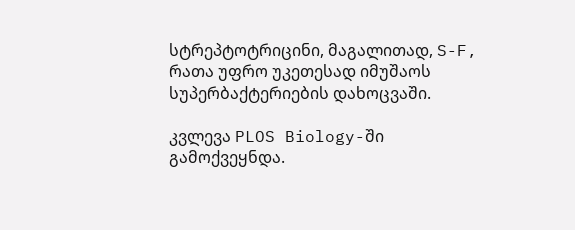სტრეპტოტრიცინი, მაგალითად, S-F, რათა უფრო უკეთესად იმუშაოს სუპერბაქტერიების დახოცვაში.

კვლევა PLOS Biology-ში გამოქვეყნდა.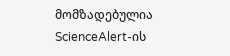მომზადებულია ScienceAlert-ის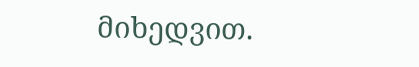მიხედვით.